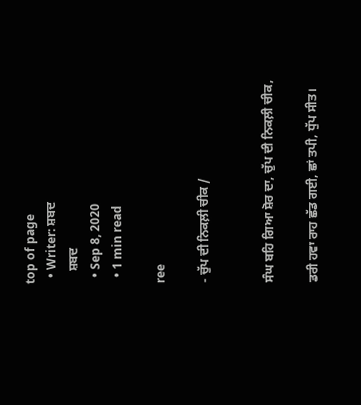top of page
  • Writer: ਸ਼ਬਦ
    ਸ਼ਬਦ
  • Sep 8, 2020
  • 1 min read

ree

- ਚੁੱਪ ਦੀ ਨਿਕਲ਼ੀ ਚੀਕ /


ਸੰਘ ਬਹਿ ਗਿਆ ਸ਼ੋਰ ਦਾ, ਚੁੱਪ ਦੀ ਨਿਕਲ਼ੀ ਚੀਕ,

ਡਰੀ ਹਵਾ ਰਾਹ ਛੱਡ ਗਈ, ਛਾਂ ਤਪੀ, ਧੁੱਪ ਸੀਤ।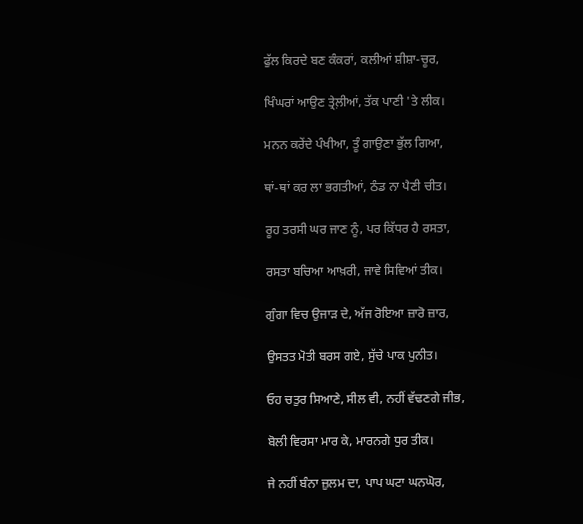ਫੁੱਲ ਕਿਰਦੇ ਬਣ ਕੰਕਰਾਂ, ਕਲੀਆਂ ਸ਼ੀਸ਼ਾ-ਚੂਰ,

ਖਿੰਘਰਾਂ ਆਉਣ ਤ੍ਰੇਲ਼ੀਆਂ, ਤੱਕ ਪਾਣੀ 'ਤੇ ਲੀਕ।

ਮਨਨ ਕਰੇਂਦੇ ਪੰਖੀਆ, ਤੂੰ ਗਾਉਣਾ ਭੁੱਲ ਗਿਆ,

ਥਾਂ-ਥਾਂ ਕਰ ਲਾ ਭਗਤੀਆਂ, ਠੰਡ ਨਾ ਪੈਣੀ ਚੀਤ।

ਰੂਹ ਤਰਸੀ ਘਰ ਜਾਣ ਨੂੰ, ਪਰ ਕਿੱਧਰ ਹੈ ਰਸਤਾ,

ਰਸਤਾ ਬਚਿਆ ਆਖ਼ਰੀ, ਜਾਵੇ ਸਿਵਿਆਂ ਤੀਕ।

ਗੁੰਗਾ ਵਿਚ ਉਜਾੜ ਦੇ, ਅੱਜ ਰੋਇਆ ਜ਼ਾਰੋ ਜ਼ਾਰ,

ਉਸਤਤ ਮੋਤੀ ਬਰਸ ਗਏ, ਸੁੱਚੇ ਪਾਕ ਪੁਨੀਤ।

ਓਹ ਚਤੁਰ ਸਿਆਣੇ, ਸੀਲ ਵੀ, ਨਹੀਂ ਵੱਢਣਗੇ ਜੀਭ,

ਬੋਲੀ ਵਿਰਸਾ ਮਾਰ ਕੇ, ਮਾਰਨਗੇ ਧੁਰ ਤੀਕ।

ਜੇ ਨਹੀਂ ਬੰਨਾ ਜ਼ੁਲਮ ਦਾ, ਪਾਪ ਘਟਾ ਘਨਘੋਰ,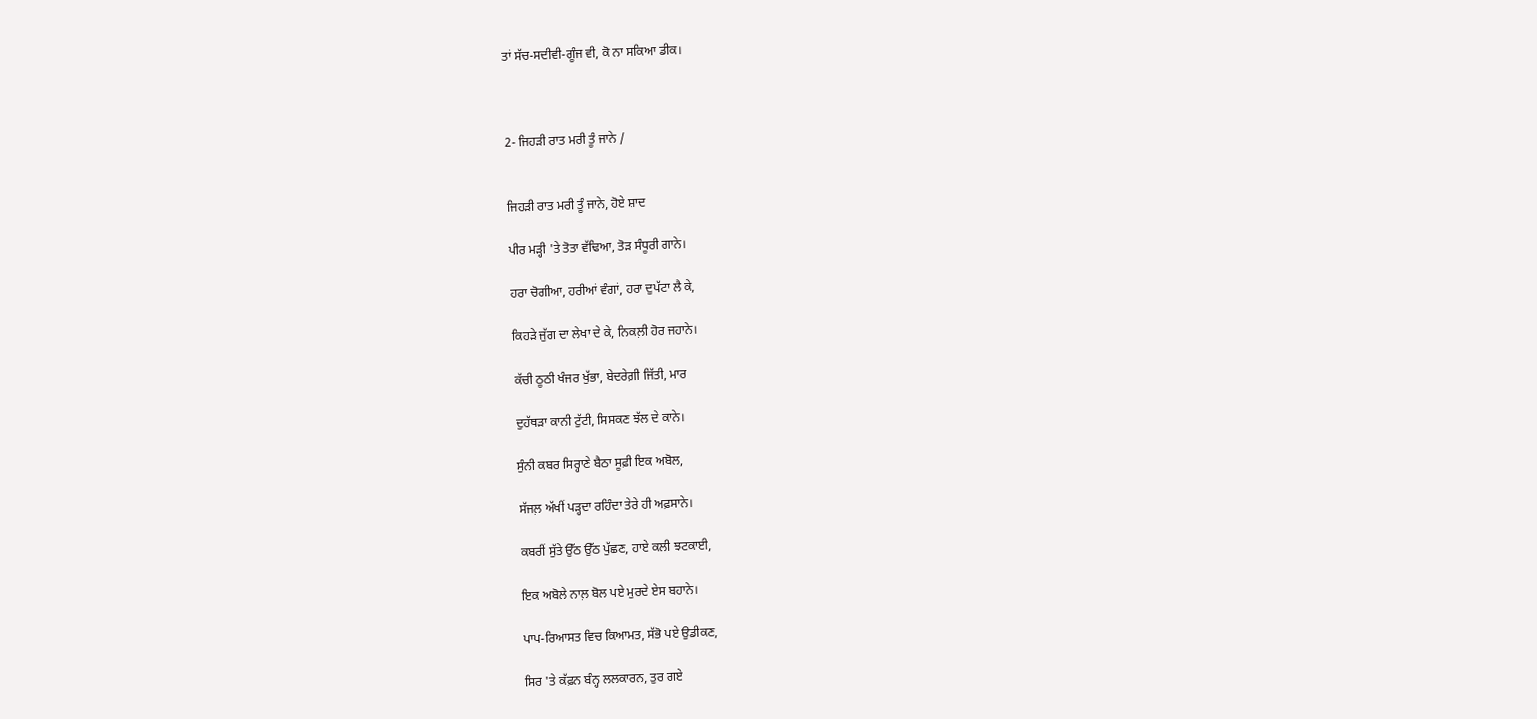ਤਾਂ ਸੱਚ-ਸਦੀਵੀ-ਗੂੰਜ ਵੀ, ਕੋ ਨਾ ਸਕਿਆ ਡੀਕ।



2- ਜਿਹੜੀ ਰਾਤ ਮਰੀ ਤੂੰ ਜਾਨੇ /


ਜਿਹੜੀ ਰਾਤ ਮਰੀ ਤੂੰ ਜਾਨੇ, ਹੋਏ ਸ਼ਾਦ

ਪੀਰ ਮੜ੍ਹੀ 'ਤੇ ਤੋਤਾ ਵੱਢਿਆ, ਤੋੜ ਸੰਧੂਰੀ ਗਾਨੇ।

ਹਰਾ ਚੋਗੀਆ, ਹਰੀਆਂ ਵੰਗਾਂ, ਹਰਾ ਦੁਪੱਟਾ ਲੈ ਕੇ,

ਕਿਹੜੇ ਜੁੱਗ ਦਾ ਲੇਖਾ ਦੇ ਕੇ, ਨਿਕਲ਼ੀ ਹੋਰ ਜਹਾਨੇ।

ਕੱਚੀ ਠੂਠੀ ਖੰਜਰ ਖੁੱਭਾ, ਬੇਦਰੇਗ਼ੀ ਜਿੱਤੀ, ਮਾਰ

ਦੁਹੱਥੜਾ ਕਾਨੀ ਟੁੱਟੀ, ਸਿਸਕਣ ਝੱਲ ਦੇ ਕਾਨੇ।

ਸੁੰਨੀ ਕਬਰ ਸਿਰ੍ਹਾਣੇ ਬੈਠਾ ਸੂਫ਼ੀ ਇਕ ਅਬੋਲ,

ਸੱਜਲ਼ ਅੱਖੀਂ ਪੜ੍ਹਦਾ ਰਹਿੰਦਾ ਤੇਰੇ ਹੀ ਅਫ਼ਸਾਨੇ।

ਕਬਰੀਂ ਸੁੱਤੇ ਉੱਠ ਉੱਠ ਪੁੱਛਣ, ਹਾਏ ਕਲੀ ਝਟਕਾਈ,

ਇਕ ਅਬੋਲੇ ਨਾਲ਼ ਬੋਲ ਪਏ ਮੁਰਦੇ ਏਸ ਬਹਾਨੇ।

ਪਾਪ-ਰਿਆਸਤ ਵਿਚ ਕਿਆਮਤ, ਸੱਭੋ ਪਏ ਉਡੀਕਣ,

ਸਿਰ 'ਤੇ ਕੱਫ਼ਨ ਬੰਨ੍ਹ ਲਲਕਾਰਨ, ਤੁਰ ਗਏ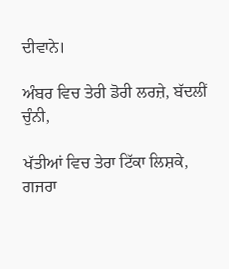ਦੀਵਾਨੇ।

ਅੰਬਰ ਵਿਚ ਤੇਰੀ ਡੋਰੀ ਲਰਜ਼ੇ, ਬੱਦਲੀਂ ਚੁੰਨੀ,

ਖੱਤੀਆਂ ਵਿਚ ਤੇਰਾ ਟਿੱਕਾ ਲਿਸ਼ਕੇ, ਗਜਰਾ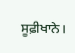ਸੂਫ਼ੀਖਾਨੇ।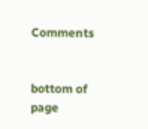Comments


bottom of page